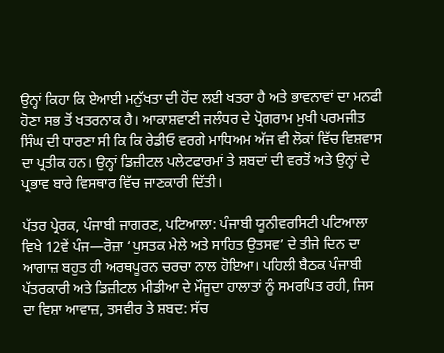ਉਨ੍ਹਾਂ ਕਿਹਾ ਕਿ ਏਆਈ ਮਨੁੱਖਤਾ ਦੀ ਹੋਂਦ ਲਈ ਖਤਰਾ ਹੈ ਅਤੇ ਭਾਵਨਾਵਾਂ ਦਾ ਮਨਫੀ ਹੋਣਾ ਸਭ ਤੋਂ ਖਤਰਨਾਕ ਹੈ। ਆਕਾਸ਼ਵਾਣੀ ਜਲੰਧਰ ਦੇ ਪ੍ਰੋਗਰਾਮ ਮੁਖੀ ਪਰਮਜੀਤ ਸਿੰਘ ਦੀ ਧਾਰਣਾ ਸੀ ਕਿ ਕਿ ਰੇਡੀਓ ਵਰਗੇ ਮਾਧਿਅਮ ਅੱਜ ਵੀ ਲੋਕਾਂ ਵਿੱਚ ਵਿਸ਼ਵਾਸ ਦਾ ਪ੍ਰਤੀਕ ਹਨ। ਉਨ੍ਹਾਂ ਡਿਜ਼ੀਟਲ ਪਲੇਟਫਾਰਮਾਂ ਤੇ ਸ਼ਬਦਾਂ ਦੀ ਵਰਤੋਂ ਅਤੇ ਉਨ੍ਹਾਂ ਦੇ ਪ੍ਰਭਾਵ ਬਾਰੇ ਵਿਸਥਾਰ ਵਿੱਚ ਜਾਣਕਾਰੀ ਦਿੱਤੀ।

ਪੱਤਰ ਪ੍ਰੇਰਕ, ਪੰਜਾਬੀ ਜਾਗਰਣ, ਪਟਿਆਲਾ: ਪੰਜਾਬੀ ਯੂਨੀਵਰਸਿਟੀ ਪਟਿਆਲਾ ਵਿਖੇ 12ਵੇਂ ਪੰਜ—ਰੋਜ਼ਾ ‘ਪੁਸਤਕ ਮੇਲੇ ਅਤੇ ਸਾਹਿਤ ਉਤਸਵ’ ਦੇ ਤੀਜੇ ਦਿਨ ਦਾ ਆਗਾਜ਼ ਬਹੁਤ ਹੀ ਅਰਥਪੂਰਨ ਚਰਚਾ ਨਾਲ ਹੋਇਆ। ਪਹਿਲੀ ਬੈਠਕ ਪੰਜਾਬੀ ਪੱਤਰਕਾਰੀ ਅਤੇ ਡਿਜ਼ੀਟਲ ਮੀਡੀਆ ਦੇ ਮੌਜੂਦਾ ਹਾਲਾਤਾਂ ਨੂੰ ਸਮਰਪਿਤ ਰਹੀ, ਜਿਸ ਦਾ ਵਿਸ਼ਾ ਆਵਾਜ਼, ਤਸਵੀਰ ਤੇ ਸ਼ਬਦ: ਸੱਚ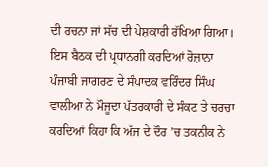ਦੀ ਰਚਨਾ ਜਾਂ ਸੱਚ ਦੀ ਪੇਸ਼ਕਾਰੀ ਰੱਖਿਆ ਗਿਆ। ਇਸ ਬੈਠਕ ਦੀ ਪ੍ਰਧਾਨਗੀ ਕਰਦਿਆਂ ਰੋਜ਼ਾਨਾ ਪੰਜਾਬੀ ਜਾਗਰਣ ਦੇ ਸੰਪਾਦਕ ਵਰਿੰਦਰ ਸਿੰਘ ਵਾਲੀਆ ਨੇ ਮੌਜੂਦਾ ਪੱਤਰਕਾਰੀ ਦੇ ਸੰਕਟ ਤੇ ਚਰਚਾ ਕਰਦਿਆਂ ਕਿਹਾ ਕਿ ਅੱਜ ਦੇ ਦੌਰ ’ਚ ਤਕਨੀਕ ਨੇ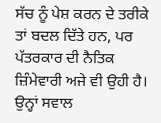ਸੱਚ ਨੂੰ ਪੇਸ਼ ਕਰਨ ਦੇ ਤਰੀਕੇ ਤਾਂ ਬਦਲ ਦਿੱਤੇ ਹਨ, ਪਰ ਪੱਤਰਕਾਰ ਦੀ ਨੈਤਿਕ ਜ਼ਿੰਮੇਵਾਰੀ ਅਜੇ ਵੀ ਉਹੀ ਹੈ। ਉਨ੍ਹਾਂ ਸਵਾਲ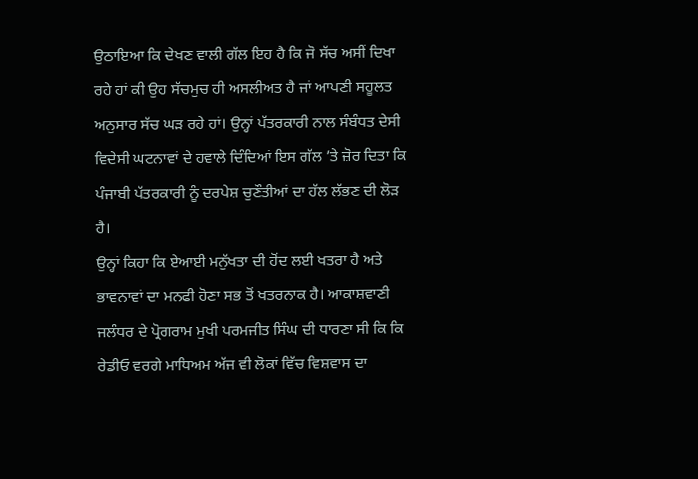ਉਠਾਇਆ ਕਿ ਦੇਖਣ ਵਾਲੀ ਗੱਲ ਇਹ ਹੈ ਕਿ ਜੋ ਸੱਚ ਅਸੀਂ ਦਿਖਾ ਰਹੇ ਹਾਂ ਕੀ ਉਹ ਸੱਚਮੁਚ ਹੀ ਅਸਲੀਅਤ ਹੈ ਜਾਂ ਆਪਣੀ ਸਹੂਲਤ ਅਨੁਸਾਰ ਸੱਚ ਘੜ ਰਹੇ ਹਾਂ। ਉਨ੍ਹਾਂ ਪੱਤਰਕਾਰੀ ਨਾਲ ਸੰਬੰਧਤ ਦੇਸੀ ਵਿਦੇਸੀ ਘਟਨਾਵਾਂ ਦੇ ਹਵਾਲੇ ਦਿੰਦਿਆਂ ਇਸ ਗੱਲ ’ਤੇ ਜ਼ੋਰ ਦਿਤਾ ਕਿ ਪੰਜਾਬੀ ਪੱਤਰਕਾਰੀ ਨੂੰ ਦਰਪੇਸ਼ ਚੁਣੌਤੀਆਂ ਦਾ ਹੱਲ ਲੱਭਣ ਦੀ ਲੋੜ ਹੈ।
ਉਨ੍ਹਾਂ ਕਿਹਾ ਕਿ ਏਆਈ ਮਨੁੱਖਤਾ ਦੀ ਹੋਂਦ ਲਈ ਖਤਰਾ ਹੈ ਅਤੇ ਭਾਵਨਾਵਾਂ ਦਾ ਮਨਫੀ ਹੋਣਾ ਸਭ ਤੋਂ ਖਤਰਨਾਕ ਹੈ। ਆਕਾਸ਼ਵਾਣੀ ਜਲੰਧਰ ਦੇ ਪ੍ਰੋਗਰਾਮ ਮੁਖੀ ਪਰਮਜੀਤ ਸਿੰਘ ਦੀ ਧਾਰਣਾ ਸੀ ਕਿ ਕਿ ਰੇਡੀਓ ਵਰਗੇ ਮਾਧਿਅਮ ਅੱਜ ਵੀ ਲੋਕਾਂ ਵਿੱਚ ਵਿਸ਼ਵਾਸ ਦਾ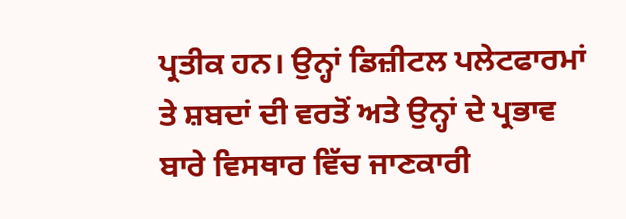ਪ੍ਰਤੀਕ ਹਨ। ਉਨ੍ਹਾਂ ਡਿਜ਼ੀਟਲ ਪਲੇਟਫਾਰਮਾਂ ਤੇ ਸ਼ਬਦਾਂ ਦੀ ਵਰਤੋਂ ਅਤੇ ਉਨ੍ਹਾਂ ਦੇ ਪ੍ਰਭਾਵ ਬਾਰੇ ਵਿਸਥਾਰ ਵਿੱਚ ਜਾਣਕਾਰੀ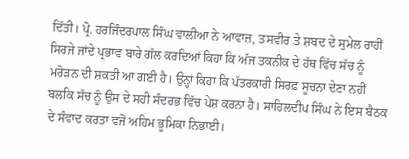ਦਿੱਤੀ। ਪ੍ਰੋ. ਹਰਜਿੰਦਰਪਾਲ ਸਿੰਘ ਵਾਲੀਆ ਨੇ ਆਵਾਜ਼, ਤਸਵੀਰ ਤੇ ਸ਼ਬਦ ਦੇ ਸੁਮੇਲ ਰਾਹੀਂ ਸਿਰਜੇ ਜਾਂਦੇ ਪ੍ਰਭਾਵ ਬਾਰੇ ਗੱਲ ਕਰਦਿਆਂ ਕਿਹਾ ਕਿ ਅੱਜ ਤਕਨੀਕ ਦੇ ਹੱਥ ਵਿੱਚ ਸੱਚ ਨੂੰ ਮਰੋੜਨ ਦੀ ਸ਼ਕਤੀ ਆ ਗਈ ਹੈ। ਉਨ੍ਹਾਂ ਕਿਹਾ ਕਿ ਪੱਤਰਕਾਰੀ ਸਿਰਫ਼ ਸੂਚਨਾ ਦੇਣਾ ਨਹੀਂ ਬਲਕਿ ਸੱਚ ਨੂੰ ਉਸ ਦੇ ਸਹੀ ਸੰਦਰਭ ਵਿੱਚ ਪੇਸ਼ ਕਰਨਾ ਹੈ। ਸਾਹਿਲਦੀਪ ਸਿੰਘ ਨੇ ਇਸ ਬੈਠਕ ਦੇ ਸੰਵਾਦ ਕਰਤਾ ਵਜੋਂ ਅਹਿਮ ਭੂਮਿਕਾ ਨਿਭਾਈ।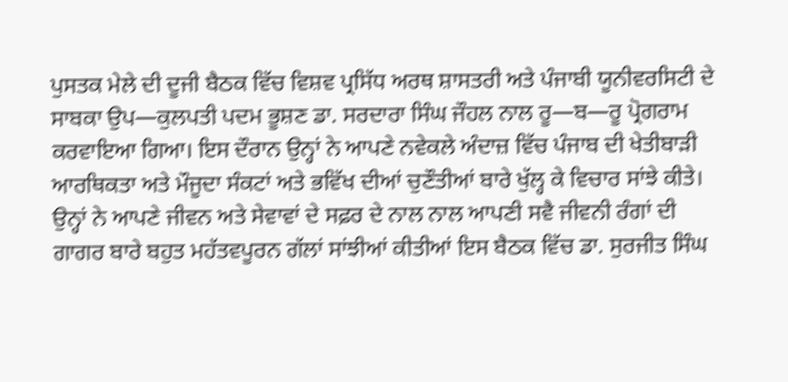ਪੁਸਤਕ ਮੇਲੇ ਦੀ ਦੂਜੀ ਬੈਠਕ ਵਿੱਚ ਵਿਸ਼ਵ ਪ੍ਰਸਿੱਧ ਅਰਥ ਸ਼ਾਸਤਰੀ ਅਤੇ ਪੰਜਾਬੀ ਯੂਨੀਵਰਸਿਟੀ ਦੇ ਸਾਬਕਾ ਉਪ—ਕੁਲਪਤੀ ਪਦਮ ਭੂਸ਼ਣ ਡਾ. ਸਰਦਾਰਾ ਸਿੰਘ ਜੌਹਲ ਨਾਲ ਰੂ—ਬ—ਰੂ ਪ੍ਰੋਗਰਾਮ ਕਰਵਾਇਆ ਗਿਆ। ਇਸ ਦੌਰਾਨ ਉਨ੍ਹਾਂ ਨੇ ਆਪਣੇ ਨਵੇਕਲੇ ਅੰਦਾਜ਼ ਵਿੱਚ ਪੰਜਾਬ ਦੀ ਖੇਤੀਬਾੜੀ ਆਰਥਿਕਤਾ ਅਤੇ ਮੌਜੂਦਾ ਸੰਕਟਾਂ ਅਤੇ ਭਵਿੱਖ ਦੀਆਂ ਚੁਣੌਤੀਆਂ ਬਾਰੇ ਖੁੱਲ੍ਹ ਕੇ ਵਿਚਾਰ ਸਾਂਝੇ ਕੀਤੇ। ਉਨ੍ਹਾਂ ਨੇ ਆਪਣੇ ਜੀਵਨ ਅਤੇ ਸੇਵਾਵਾਂ ਦੇ ਸਫ਼ਰ ਦੇ ਨਾਲ ਨਾਲ ਆਪਣੀ ਸਵੈ ਜੀਵਨੀ ਰੰਗਾਂ ਦੀ ਗਾਗਰ ਬਾਰੇ ਬਹੁਤ ਮਹੱਤਵਪੂਰਨ ਗੱਲਾਂ ਸਾਂਝੀਆਂ ਕੀਤੀਆਂ ਇਸ ਬੈਠਕ ਵਿੱਚ ਡਾ. ਸੁਰਜੀਤ ਸਿੰਘ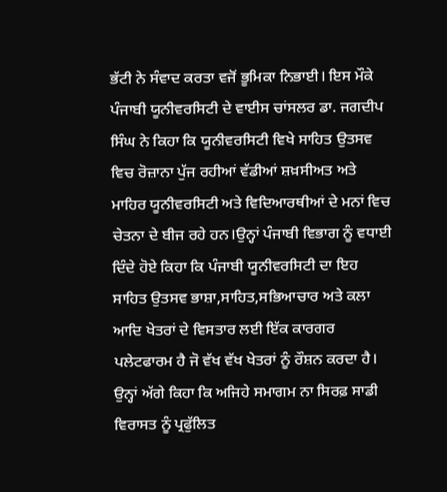ਭੱਟੀ ਨੇ ਸੰਵਾਦ ਕਰਤਾ ਵਜੋਂ ਭੂਮਿਕਾ ਨਿਭਾਈ। ਇਸ ਮੌਕੇ ਪੰਜਾਬੀ ਯੂਨੀਵਰਸਿਟੀ ਦੇ ਵਾਈਸ ਚਾਂਸਲਰ ਡਾ. ਜਗਦੀਪ ਸਿੰਘ ਨੇ ਕਿਹਾ ਕਿ ਯੂਨੀਵਰਸਿਟੀ ਵਿਖੇ ਸਾਹਿਤ ਉਤਸਵ ਵਿਚ ਰੋਜ਼ਾਨਾ ਪੁੱਜ ਰਹੀਆਂ ਵੱਡੀਆਂ ਸ਼ਖ਼ਸੀਅਤ ਅਤੇ ਮਾਹਿਰ ਯੂਨੀਵਰਸਿਟੀ ਅਤੇ ਵਿਦਿਆਰਥੀਆਂ ਦੇ ਮਨਾਂ ਵਿਚ ਚੇਤਨਾ ਦੇ ਬੀਜ ਰਹੇ ਹਨ।ਉਨ੍ਹਾਂ ਪੰਜਾਬੀ ਵਿਭਾਗ ਨੂੰ ਵਧਾਈ ਦਿੰਦੇ ਹੋਏ ਕਿਹਾ ਕਿ ਪੰਜਾਬੀ ਯੂਨੀਵਰਸਿਟੀ ਦਾ ਇਹ ਸਾਹਿਤ ਉਤਸਵ ਭਾਸ਼ਾ,ਸਾਹਿਤ,ਸਭਿਆਚਾਰ ਅਤੇ ਕਲਾ ਆਦਿ ਖੇਤਰਾਂ ਦੇ ਵਿਸਤਾਰ ਲਈ ਇੱਕ ਕਾਰਗਰ ਪਲੇਟਫਾਰਮ ਹੈ ਜੋ ਵੱਖ ਵੱਖ ਖੇਤਰਾਂ ਨੂੰ ਰੌਸ਼ਨ ਕਰਦਾ ਹੈ। ਉਨ੍ਹਾਂ ਅੱਗੇ ਕਿਹਾ ਕਿ ਅਜਿਹੇ ਸਮਾਗਮ ਨਾ ਸਿਰਫ਼ ਸਾਡੀ ਵਿਰਾਸਤ ਨੂੰ ਪ੍ਰਫੁੱਲਿਤ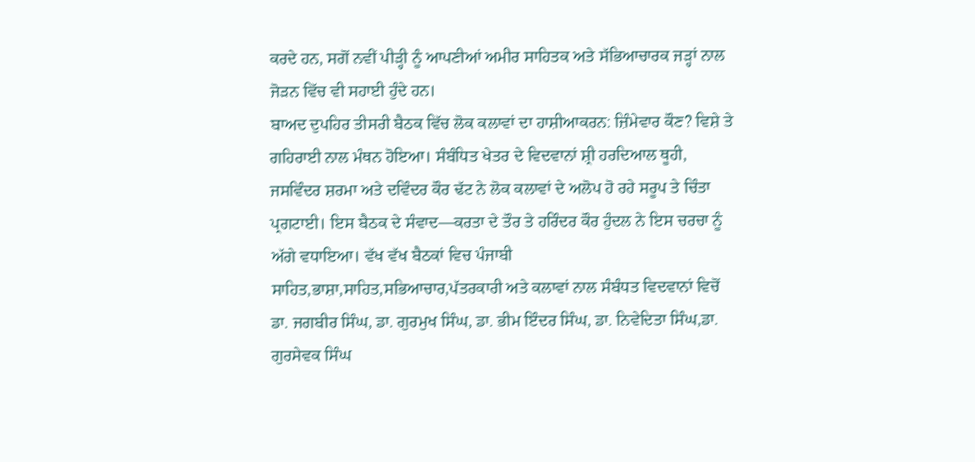ਕਰਦੇ ਹਨ, ਸਗੋਂ ਨਵੀਂ ਪੀੜ੍ਹੀ ਨੂੰ ਆਪਣੀਆਂ ਅਮੀਰ ਸਾਹਿਤਕ ਅਤੇ ਸੱਭਿਆਚਾਰਕ ਜੜ੍ਹਾਂ ਨਾਲ ਜੋੜਨ ਵਿੱਚ ਵੀ ਸਹਾਈ ਹੁੰਦੇ ਹਨ।
ਬਾਅਦ ਦੁਪਹਿਰ ਤੀਸਰੀ ਬੈਠਕ ਵਿੱਚ ਲੋਕ ਕਲਾਵਾਂ ਦਾ ਹਾਸ਼ੀਆਕਰਨ: ਜ਼ਿੰਮੇਵਾਰ ਕੌਣ? ਵਿਸ਼ੇ ਤੇ ਗਹਿਰਾਈ ਨਾਲ ਮੰਥਨ ਹੋਇਆ। ਸੰਬੰਧਿਤ ਖੇਤਰ ਦੇ ਵਿਦਵਾਨਾਂ ਸ਼੍ਰੀ ਹਰਦਿਆਲ ਥੂਹੀ, ਜਸਵਿੰਦਰ ਸ਼ਰਮਾ ਅਤੇ ਦਵਿੰਦਰ ਕੌਰ ਢੱਟ ਨੇ ਲੋਕ ਕਲਾਵਾਂ ਦੇ ਅਲੋਪ ਹੋ ਰਹੇ ਸਰੂਪ ਤੇ ਚਿੰਤਾ ਪ੍ਰਗਟਾਈ। ਇਸ ਬੈਠਕ ਦੇ ਸੰਵਾਦ—ਕਰਤਾ ਦੇ ਤੌਰ ਤੇ ਹਰਿੰਦਰ ਕੌਰ ਹੁੰਦਲ ਨੇ ਇਸ ਚਰਚਾ ਨੂੰ ਅੱਗੇ ਵਧਾਇਆ। ਵੱਖ ਵੱਖ ਬੈਠਕਾਂ ਵਿਚ ਪੰਜਾਬੀ ਸਾਹਿਤ,ਭਾਸ਼ਾ,ਸਾਹਿਤ,ਸਭਿਆਚਾਰ,ਪੱਤਰਕਾਰੀ ਅਤੇ ਕਲਾਵਾਂ ਨਾਲ ਸੰਬੰਧਤ ਵਿਦਵਾਨਾਂ ਵਿਚੋਂ ਡਾ. ਜਗਬੀਰ ਸਿੰਘ, ਡਾ. ਗੁਰਮੁਖ ਸਿੰਘ, ਡਾ. ਭੀਮ ਇੰਦਰ ਸਿੰਘ, ਡਾ. ਨਿਵੇਦਿਤਾ ਸਿੰਘ,ਡਾ. ਗੁਰਸੇਵਕ ਸਿੰਘ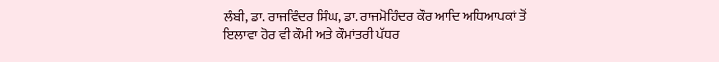ਲੰਬੀ, ਡਾ. ਰਾਜਵਿੰਦਰ ਸਿੰਘ, ਡਾ. ਰਾਜਮੋਹਿੰਦਰ ਕੌਰ ਆਦਿ ਅਧਿਆਪਕਾਂ ਤੋਂ ਇਲਾਵਾ ਹੋਰ ਵੀ ਕੌਮੀ ਅਤੇ ਕੌਮਾਂਤਰੀ ਪੱਧਰ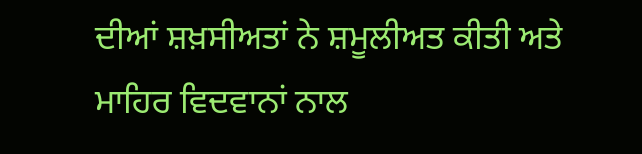ਦੀਆਂ ਸ਼ਖ਼ਸੀਅਤਾਂ ਨੇ ਸ਼ਮੂਲੀਅਤ ਕੀਤੀ ਅਤੇ ਮਾਹਿਰ ਵਿਦਵਾਨਾਂ ਨਾਲ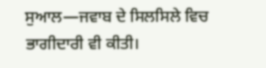ਸੁਆਲ—ਜਵਾਬ ਦੇ ਸਿਲਸਿਲੇ ਵਿਚ ਭਾਗੀਦਾਰੀ ਵੀ ਕੀਤੀ।